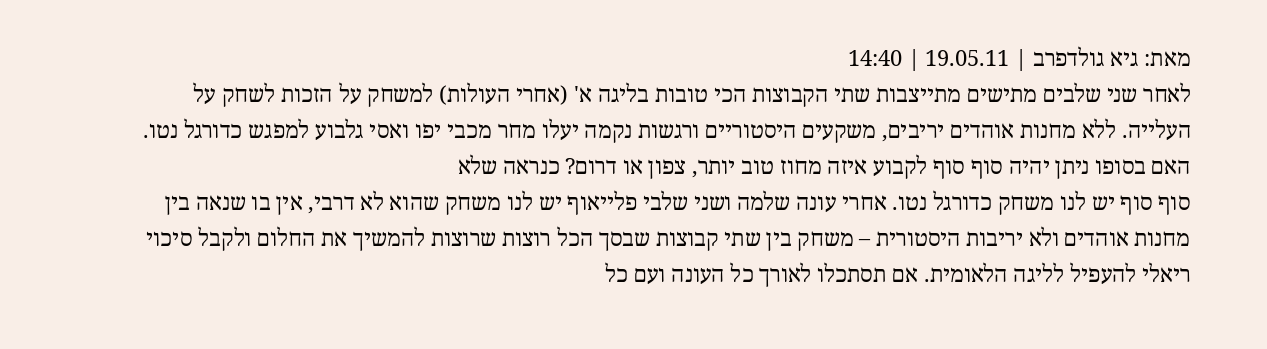מאת: גיא גולדפרב | 19.05.11 | 14:40
לאחר שני שלבים מתישים מתייצבות שתי הקבוצות הכי טובות בליגה א' (אחרי העולות) למשחק על הזכות לשחק על העלייה. ללא מחנות אוהדים יריבים, משקעים היסטוריים ורגשות נקמה יעלו מחר מכבי יפו ואסי גלבוע למפגש כדורגל נטו. האם בסופו ניתן יהיה סוף סוף לקבוע איזה מחוז טוב יותר, צפון או דרום? כנראה שלא
סוף סוף יש לנו משחק כדורגל נטו. אחרי עונה שלמה ושני שלבי פלייאוף יש לנו משחק שהוא לא דרבי, אין בו שנאה בין מחנות אוהדים ולא יריבות היסטורית – משחק בין שתי קבוצות שבסך הכל רוצות שרוצות להמשיך את החלום ולקבל סיכוי ריאלי להעפיל לליגה הלאומית. אם תסתכלו לאורך כל העונה ועם כל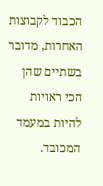הכבוד לקבוצות האחרות, מדובר בשתיים שהן הכי ראויות להיות במעמד המכובד.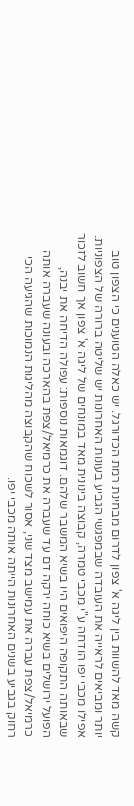קשה מאד להשוות בין ליגה א' צפון לדרום מבחינת רמת הכדורגל. יש כאלה הטוענים כי הצפון טוב יותר ומביאים לראייה את העובדה שבמפגשי הגביע בעונות האחרונות יש שליטה ברורה של הצפוניות.
אפילו מכבי יפו הודחה ע"י מכבי טמרה, קבוצה בינונית מאד במונחים של ליגה א' צפון אך חשוב לזכור שבאותה התקופה היפואים היו בשיא המשבר שלהם. דוגמאות נוספות: עפולה הדיחה את יבנה, הפועל ירושלים בשיא כוחה ירקה דם עד שעברה את כרמיאל/צפת בהארכה ובעונה שעברה אותה כרמיאל/צפת עברה את עמישב מצד שני, אסור לשכוח שהקבוצה מהליגות הנמוכות שהגיעה הכי רחוק בגביע בשנים האחרונות הייתה אותה מכבי יפו.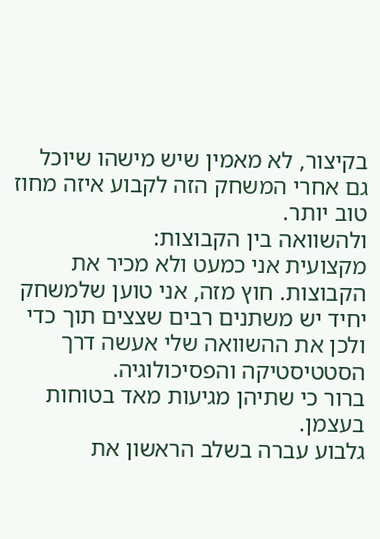בקיצור, לא מאמין שיש מישהו שיוכל גם אחרי המשחק הזה לקבוע איזה מחוז טוב יותר.
ולהשוואה בין הקבוצות:
מקצועית אני כמעט ולא מכיר את הקבוצות. חוץ מזה, אני טוען שלמשחק יחיד יש משתנים רבים שצצים תוך כדי ולכן את ההשוואה שלי אעשה דרך הסטטיסטיקה והפסיכולוגיה.
ברור כי שתיהן מגיעות מאד בטוחות בעצמן.
גלבוע עברה בשלב הראשון את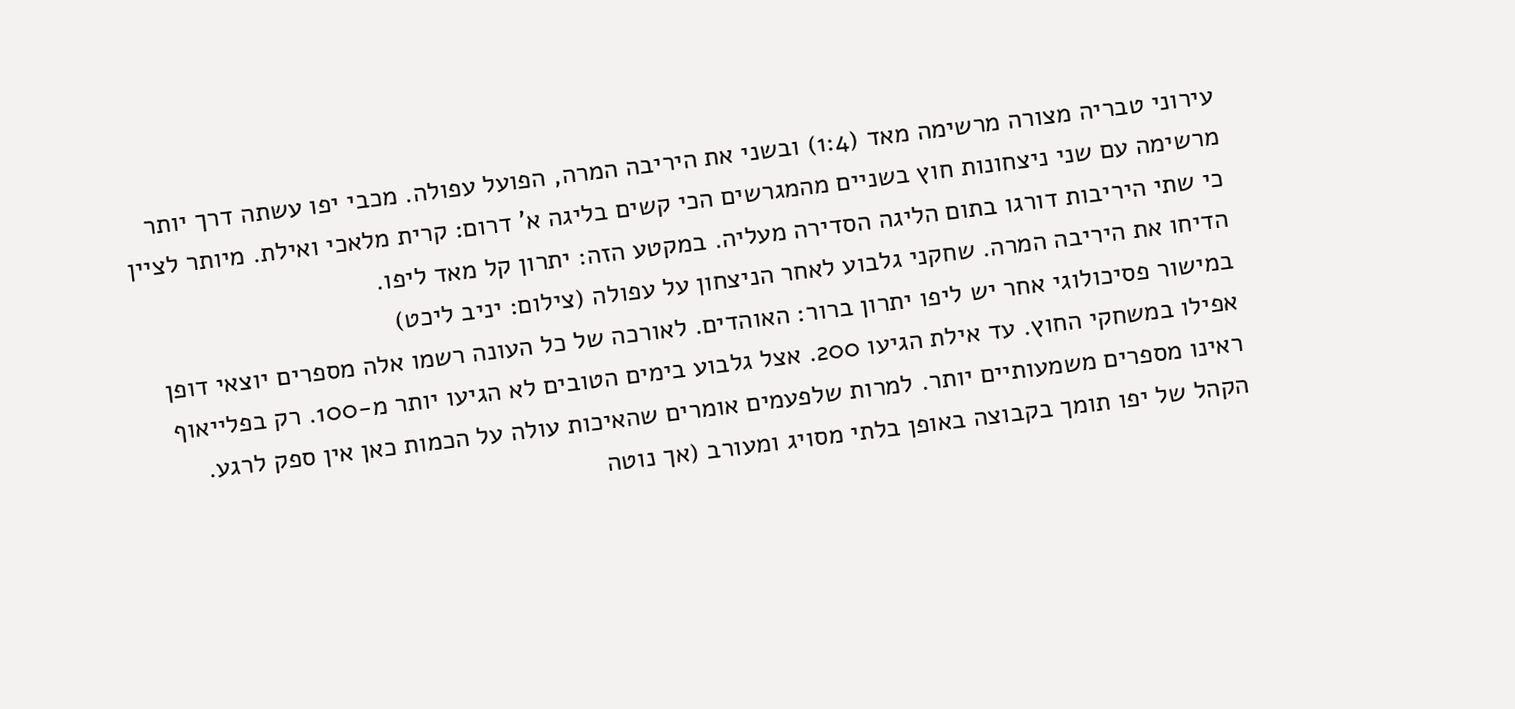עירוני טבריה מצורה מרשימה מאד (1:4) ובשני את היריבה המרה, הפועל עפולה. מכבי יפו עשתה דרך יותר מרשימה עם שני ניצחונות חוץ בשניים מהמגרשים הכי קשים בליגה א' דרום: קרית מלאכי ואילת. מיותר לציין כי שתי היריבות דורגו בתום הליגה הסדירה מעליה. במקטע הזה: יתרון קל מאד ליפו.
הדיחו את היריבה המרה. שחקני גלבוע לאחר הניצחון על עפולה (צילום: יניב ליכט)
במישור פסיכולוגי אחר יש ליפו יתרון ברור: האוהדים. לאורכה של כל העונה רשמו אלה מספרים יוצאי דופן אפילו במשחקי החוץ. עד אילת הגיעו 200. אצל גלבוע בימים הטובים לא הגיעו יותר מ-100. רק בפלייאוף ראינו מספרים משמעותיים יותר. למרות שלפעמים אומרים שהאיכות עולה על הכמות כאן אין ספק לרגע. הקהל של יפו תומך בקבוצה באופן בלתי מסויג ומעורב (אך נוטה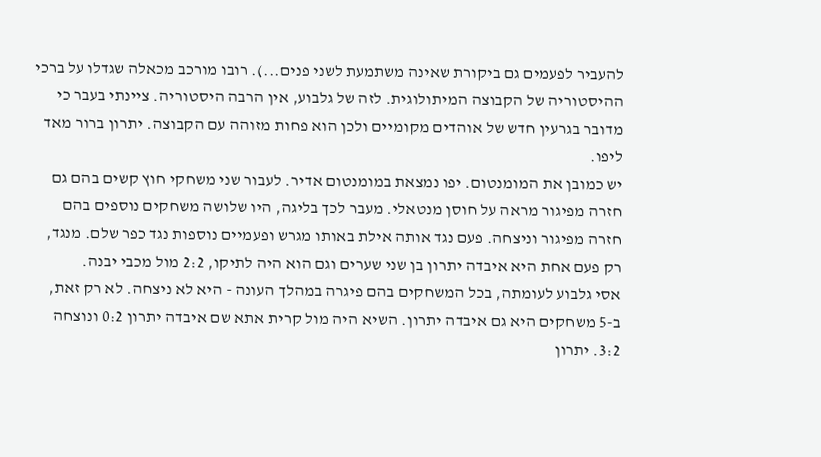להעביר לפעמים גם ביקורת שאינה משתמעת לשני פנים...). רובו מורכב מכאלה שגדלו על ברכי ההיסטוריה של הקבוצה המיתולוגית. לזה של גלבוע, אין הרבה היסטוריה. ציינתי בעבר כי מדובר בגרעין חדש של אוהדים מקומיים ולכן הוא פחות מזוהה עם הקבוצה. יתרון ברור מאד ליפו.
יש כמובן את המומנטום. יפו נמצאת במומנטום אדיר. לעבור שני משחקי חוץ קשים בהם גם חזרה מפיגור מראה על חוסן מנטאלי. מעבר לכך בליגה, היו שלושה משחקים נוספים בהם חזרה מפיגור וניצחה. פעם נגד אותה אילת באותו מגרש ופעמיים נוספות נגד כפר שלם. מנגד, רק פעם אחת היא איבדה יתרון בן שני שערים וגם הוא היה לתיקו, 2:2 מול מכבי יבנה.
אסי גלבוע לעומתה, בכל המשחקים בהם פיגרה במהלך העונה - היא לא ניצחה. לא רק זאת, ב-5 משחקים היא גם איבדה יתרון. השיא היה מול קרית אתא שם איבדה יתרון 0:2 ונוצחה 3:2. יתרון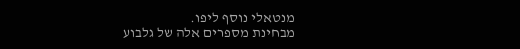מנטאלי נוסף ליפו.
מבחינת מספרים אלה של גלבוע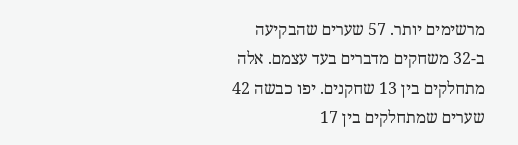מרשימים יותר. 57 שערים שהבקיעה ב-32 משחקים מדברים בעד עצמם. אלה מתחלקים בין 13 שחקנים. יפו כבשה 42 שערים שמתחלקים בין 17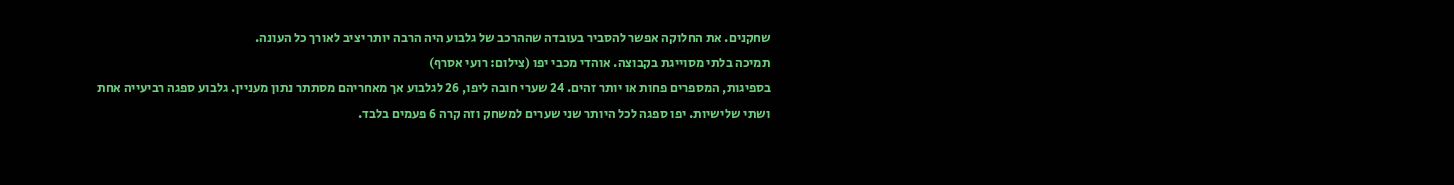שחקנים. את החלוקה אפשר להסביר בעובדה שההרכב של גלבוע היה הרבה יותר יציב לאורך כל העונה.
תמיכה בלתי מסוייגת בקבוצה. אוהדי מכבי יפו (צילום: רועי אסרף)
בספיגות, המספרים פחות או יותר זהים. 24 שערי חובה ליפו, 26 לגלבוע אך מאחריהם מסתתר נתון מעניין. גלבוע ספגה רביעייה אחת ושתי שלישיות. יפו ספגה לכל היותר שני שערים למשחק וזה קרה 6 פעמים בלבד.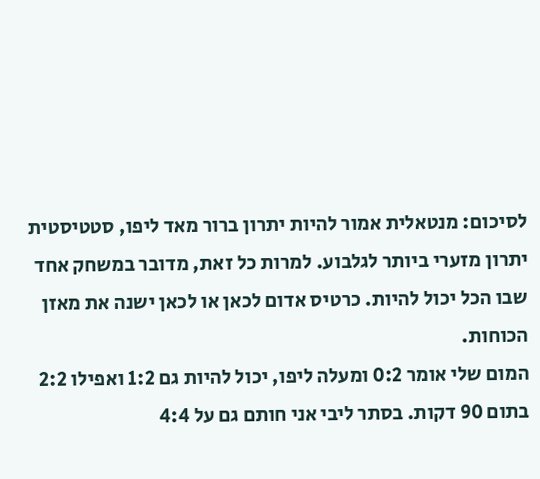לסיכום: מנטאלית אמור להיות יתרון ברור מאד ליפו, סטטיסטית יתרון מזערי ביותר לגלבוע. למרות כל זאת, מדובר במשחק אחד שבו הכל יכול להיות. כרטיס אדום לכאן או לכאן ישנה את מאזן הכוחות.
המום שלי אומר 0:2 ומעלה ליפו, יכול להיות גם 1:2 ואפילו 2:2 בתום 90 דקות. בסתר ליבי אני חותם גם על 4:4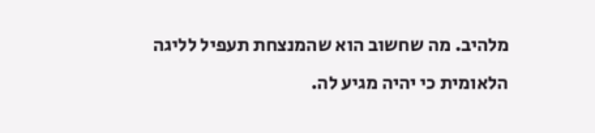מלהיב. מה שחשוב הוא שהמנצחת תעפיל לליגה הלאומית כי יהיה מגיע לה.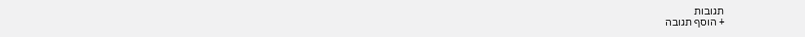תגובות
+ הוסף תגובה